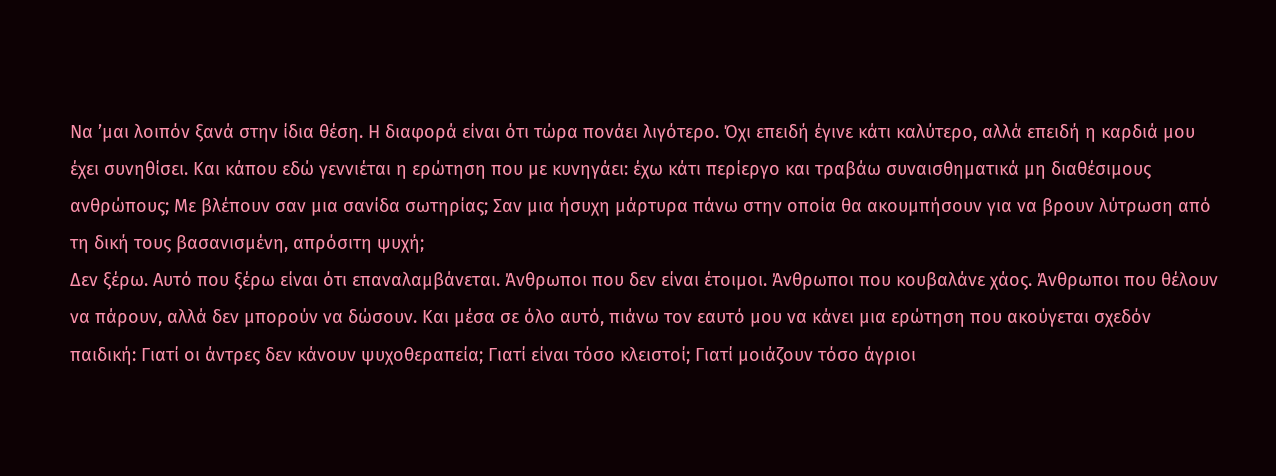Να ’μαι λοιπόν ξανά στην ίδια θέση. Η διαφορά είναι ότι τώρα πονάει λιγότερο. Όχι επειδή έγινε κάτι καλύτερο, αλλά επειδή η καρδιά μου έχει συνηθίσει. Και κάπου εδώ γεννιέται η ερώτηση που με κυνηγάει: έχω κάτι περίεργο και τραβάω συναισθηματικά μη διαθέσιμους ανθρώπους; Με βλέπουν σαν μια σανίδα σωτηρίας; Σαν μια ήσυχη μάρτυρα πάνω στην οποία θα ακουμπήσουν για να βρουν λύτρωση από τη δική τους βασανισμένη, απρόσιτη ψυχή;
Δεν ξέρω. Αυτό που ξέρω είναι ότι επαναλαμβάνεται. Άνθρωποι που δεν είναι έτοιμοι. Άνθρωποι που κουβαλάνε χάος. Άνθρωποι που θέλουν να πάρουν, αλλά δεν μπορούν να δώσουν. Και μέσα σε όλο αυτό, πιάνω τον εαυτό μου να κάνει μια ερώτηση που ακούγεται σχεδόν παιδική: Γιατί οι άντρες δεν κάνουν ψυχοθεραπεία; Γιατί είναι τόσο κλειστοί; Γιατί μοιάζουν τόσο άγριοι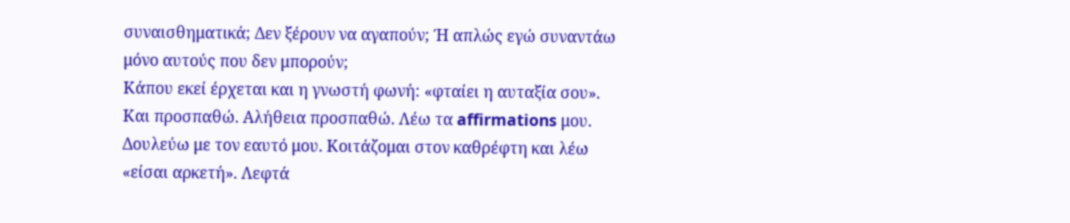συναισθηματικά; Δεν ξέρουν να αγαπούν; Ή απλώς εγώ συναντάω μόνο αυτούς που δεν μπορούν;
Κάπου εκεί έρχεται και η γνωστή φωνή: «φταίει η αυταξία σου». Και προσπαθώ. Αλήθεια προσπαθώ. Λέω τα affirmations μου. Δουλεύω με τον εαυτό μου. Κοιτάζομαι στον καθρέφτη και λέω «είσαι αρκετή». Λεφτά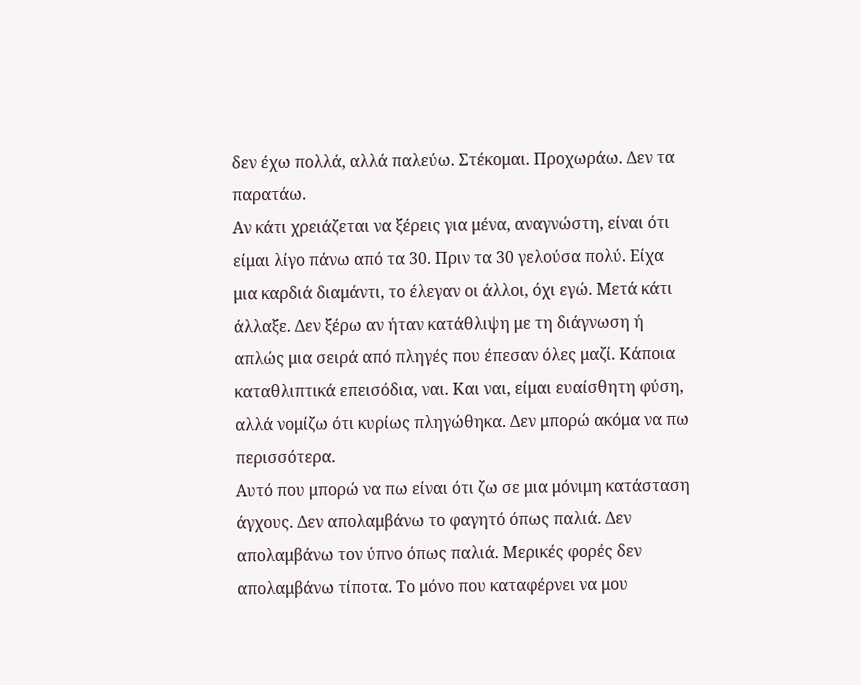δεν έχω πολλά, αλλά παλεύω. Στέκομαι. Προχωράω. Δεν τα παρατάω.
Αν κάτι χρειάζεται να ξέρεις για μένα, αναγνώστη, είναι ότι είμαι λίγο πάνω από τα 30. Πριν τα 30 γελούσα πολύ. Είχα μια καρδιά διαμάντι, το έλεγαν οι άλλοι, όχι εγώ. Μετά κάτι άλλαξε. Δεν ξέρω αν ήταν κατάθλιψη με τη διάγνωση ή απλώς μια σειρά από πληγές που έπεσαν όλες μαζί. Κάποια καταθλιπτικά επεισόδια, ναι. Και ναι, είμαι ευαίσθητη φύση, αλλά νομίζω ότι κυρίως πληγώθηκα. Δεν μπορώ ακόμα να πω περισσότερα.
Αυτό που μπορώ να πω είναι ότι ζω σε μια μόνιμη κατάσταση άγχους. Δεν απολαμβάνω το φαγητό όπως παλιά. Δεν απολαμβάνω τον ύπνο όπως παλιά. Μερικές φορές δεν απολαμβάνω τίποτα. Το μόνο που καταφέρνει να μου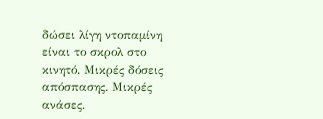δώσει λίγη ντοπαμίνη είναι το σκρολ στο κινητό. Μικρές δόσεις απόσπασης. Μικρές ανάσες.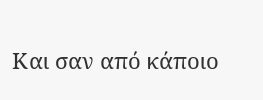Και σαν από κάποιο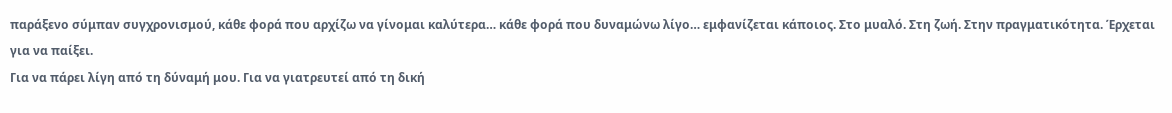παράξενο σύμπαν συγχρονισμού, κάθε φορά που αρχίζω να γίνομαι καλύτερα… κάθε φορά που δυναμώνω λίγο… εμφανίζεται κάποιος. Στο μυαλό. Στη ζωή. Στην πραγματικότητα. Έρχεται για να παίξει.
Για να πάρει λίγη από τη δύναμή μου. Για να γιατρευτεί από τη δική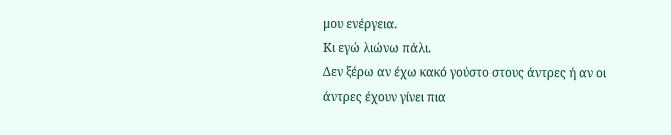μου ενέργεια.
Κι εγώ λιώνω πάλι.
Δεν ξέρω αν έχω κακό γούστο στους άντρες ή αν οι άντρες έχουν γίνει πια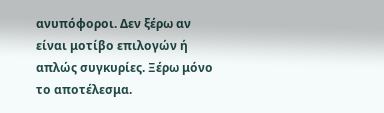ανυπόφοροι. Δεν ξέρω αν είναι μοτίβο επιλογών ή απλώς συγκυρίες. Ξέρω μόνο το αποτέλεσμα.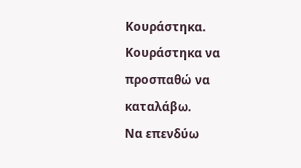Κουράστηκα. Κουράστηκα να προσπαθώ να καταλάβω.
Να επενδύω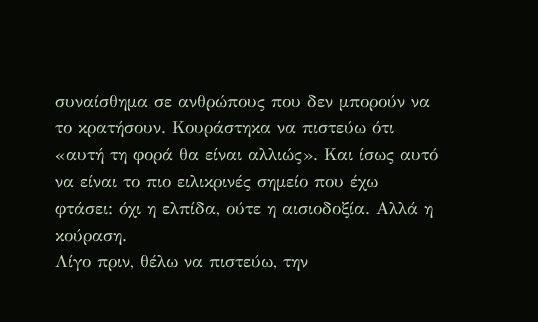συναίσθημα σε ανθρώπους που δεν μπορούν να το κρατήσουν. Κουράστηκα να πιστεύω ότι «αυτή τη φορά θα είναι αλλιώς». Και ίσως αυτό να είναι το πιο ειλικρινές σημείο που έχω φτάσει: όχι η ελπίδα, ούτε η αισιοδοξία. Αλλά η κούραση.
Λίγο πριν, θέλω να πιστεύω, την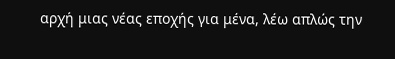αρχή μιας νέας εποχής για μένα, λέω απλώς την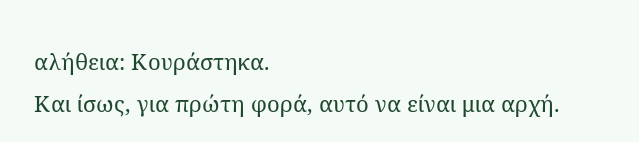αλήθεια: Κουράστηκα.
Και ίσως, για πρώτη φορά, αυτό να είναι μια αρχή.